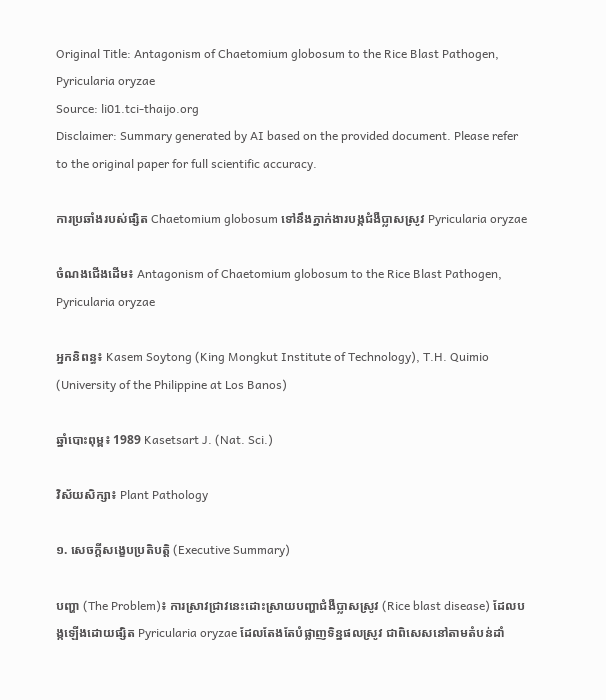Original Title: Antagonism of Chaetomium globosum to the Rice Blast Pathogen, Pyricularia oryzae
Source: li01.tci-thaijo.org
Disclaimer: Summary generated by AI based on the provided document. Please refer to the original paper for full scientific accuracy.

ការប្រឆាំងរបស់ផ្សិត Chaetomium globosum ទៅនឹងភ្នាក់ងារបង្កជំងឺប្លាសស្រូវ Pyricularia oryzae

ចំណងជើងដើម៖ Antagonism of Chaetomium globosum to the Rice Blast Pathogen, Pyricularia oryzae

អ្នកនិពន្ធ៖ Kasem Soytong (King Mongkut Institute of Technology), T.H. Quimio (University of the Philippine at Los Banos)

ឆ្នាំបោះពុម្ព៖ 1989 Kasetsart J. (Nat. Sci.)

វិស័យសិក្សា៖ Plant Pathology

១. សេចក្តីសង្ខេបប្រតិបត្តិ (Executive Summary)

បញ្ហា (The Problem)៖ ការស្រាវជ្រាវនេះដោះស្រាយបញ្ហាជំងឺប្លាសស្រូវ (Rice blast disease) ដែលបង្កឡើងដោយផ្សិត Pyricularia oryzae ដែលតែងតែបំផ្លាញទិន្នផលស្រូវ ជាពិសេសនៅតាមតំបន់ដាំ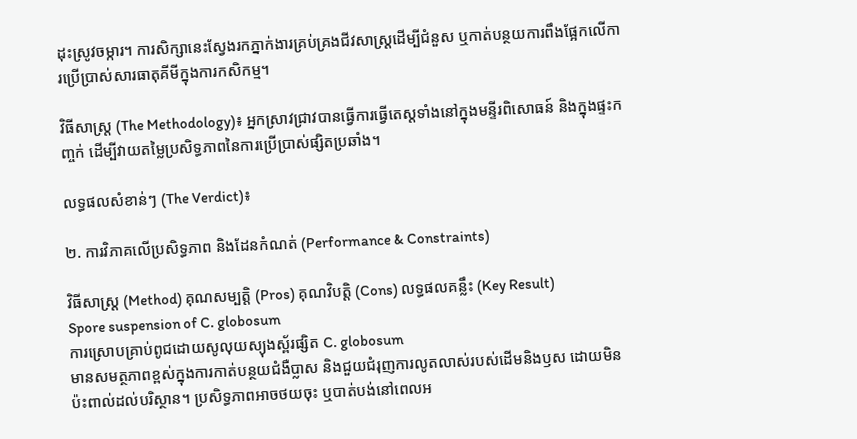ដុះស្រូវចម្ការ។ ការសិក្សានេះស្វែងរកភ្នាក់ងារគ្រប់គ្រងជីវសាស្រ្តដើម្បីជំនួស ឬកាត់បន្ថយការពឹងផ្អែកលើការប្រើប្រាស់សារធាតុគីមីក្នុងការកសិកម្ម។

វិធីសាស្ត្រ (The Methodology)៖ អ្នកស្រាវជ្រាវបានធ្វើការធ្វើតេស្តទាំងនៅក្នុងមន្ទីរពិសោធន៍ និងក្នុងផ្ទះកញ្ចក់ ដើម្បីវាយតម្លៃប្រសិទ្ធភាពនៃការប្រើប្រាស់ផ្សិតប្រឆាំង។

លទ្ធផលសំខាន់ៗ (The Verdict)៖

២. ការវិភាគលើប្រសិទ្ធភាព និងដែនកំណត់ (Performance & Constraints)

វិធីសាស្ត្រ (Method) គុណសម្បត្តិ (Pros) គុណវិបត្តិ (Cons) លទ្ធផលគន្លឹះ (Key Result)
Spore suspension of C. globosum
ការស្រោបគ្រាប់ពូជដោយសូលុយស្យុងស្ព័រផ្សិត C. globosum
មានសមត្ថភាពខ្ពស់ក្នុងការកាត់បន្ថយជំងឺប្លាស និងជួយជំរុញការលូតលាស់របស់ដើមនិងឫស ដោយមិនប៉ះពាល់ដល់បរិស្ថាន។ ប្រសិទ្ធភាពអាចថយចុះ ឬបាត់បង់នៅពេលអ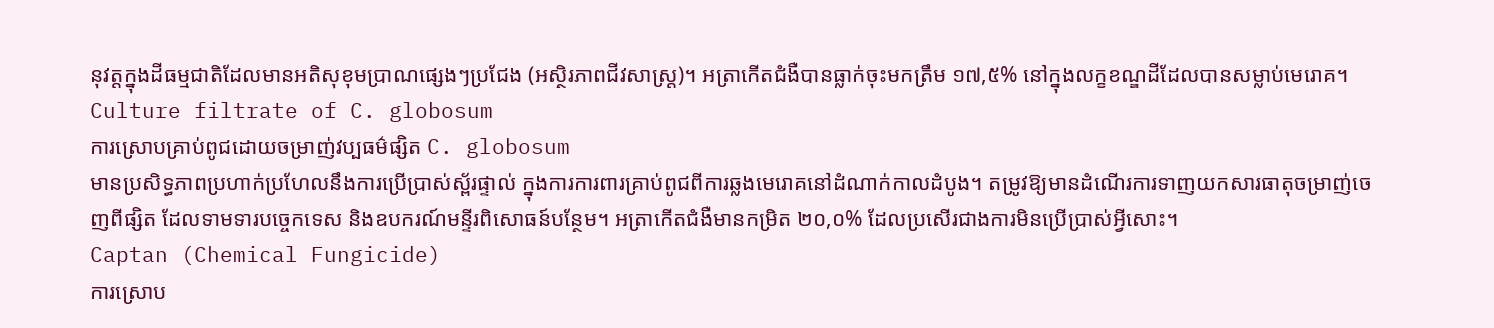នុវត្តក្នុងដីធម្មជាតិដែលមានអតិសុខុមប្រាណផ្សេងៗប្រជែង (អស្ថិរភាពជីវសាស្រ្ត)។ អត្រាកើតជំងឺបានធ្លាក់ចុះមកត្រឹម ១៧,៥% នៅក្នុងលក្ខខណ្ឌដីដែលបានសម្លាប់មេរោគ។
Culture filtrate of C. globosum
ការស្រោបគ្រាប់ពូជដោយចម្រាញ់វប្បធម៌ផ្សិត C. globosum
មានប្រសិទ្ធភាពប្រហាក់ប្រហែលនឹងការប្រើប្រាស់ស្ព័រផ្ទាល់ ក្នុងការការពារគ្រាប់ពូជពីការឆ្លងមេរោគនៅដំណាក់កាលដំបូង។ តម្រូវឱ្យមានដំណើរការទាញយកសារធាតុចម្រាញ់ចេញពីផ្សិត ដែលទាមទារបច្ចេកទេស និងឧបករណ៍មន្ទីរពិសោធន៍បន្ថែម។ អត្រាកើតជំងឺមានកម្រិត ២០,០% ដែលប្រសើរជាងការមិនប្រើប្រាស់អ្វីសោះ។
Captan (Chemical Fungicide)
ការស្រោប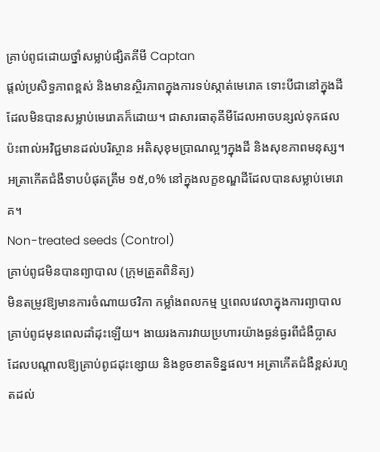គ្រាប់ពូជដោយថ្នាំសម្លាប់ផ្សិតគីមី Captan
ផ្តល់ប្រសិទ្ធភាពខ្ពស់ និងមានស្ថិរភាពក្នុងការទប់ស្កាត់មេរោគ ទោះបីជានៅក្នុងដីដែលមិនបានសម្លាប់មេរោគក៏ដោយ។ ជាសារធាតុគីមីដែលអាចបន្សល់ទុកផលប៉ះពាល់អវិជ្ជមានដល់បរិស្ថាន អតិសុខុមប្រាណល្អៗក្នុងដី និងសុខភាពមនុស្ស។ អត្រាកើតជំងឺទាបបំផុតត្រឹម ១៥,០% នៅក្នុងលក្ខខណ្ឌដីដែលបានសម្លាប់មេរោគ។
Non-treated seeds (Control)
គ្រាប់ពូជមិនបានព្យាបាល (ក្រុមត្រួតពិនិត្យ)
មិនតម្រូវឱ្យមានការចំណាយថវិកា កម្លាំងពលកម្ម ឬពេលវេលាក្នុងការព្យាបាលគ្រាប់ពូជមុនពេលដាំដុះឡើយ។ ងាយរងការវាយប្រហារយ៉ាងធ្ងន់ធ្ងរពីជំងឺប្លាស ដែលបណ្តាលឱ្យគ្រាប់ពូជដុះខ្សោយ និងខូចខាតទិន្នផល។ អត្រាកើតជំងឺខ្ពស់រហូតដល់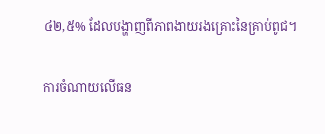៤២,៥% ដែលបង្ហាញពីភាពងាយរងគ្រោះនៃគ្រាប់ពូជ។

ការចំណាយលើធន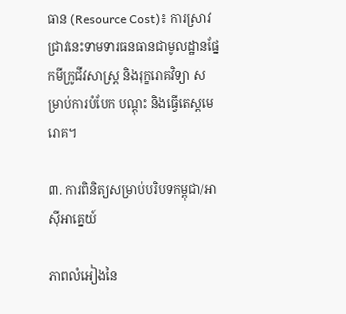ធាន (Resource Cost)៖ ការស្រាវជ្រាវនេះទាមទារធនធានជាមូលដ្ឋានផ្នែកមីក្រូជីវសាស្ត្រ និងរុក្ខរោគវិទ្យា សម្រាប់ការបំបែក បណ្តុះ និងធ្វើតេស្តមេរោគ។

៣. ការពិនិត្យសម្រាប់បរិបទកម្ពុជា/អាស៊ីអាគ្នេយ៍

ភាពលំអៀងនៃ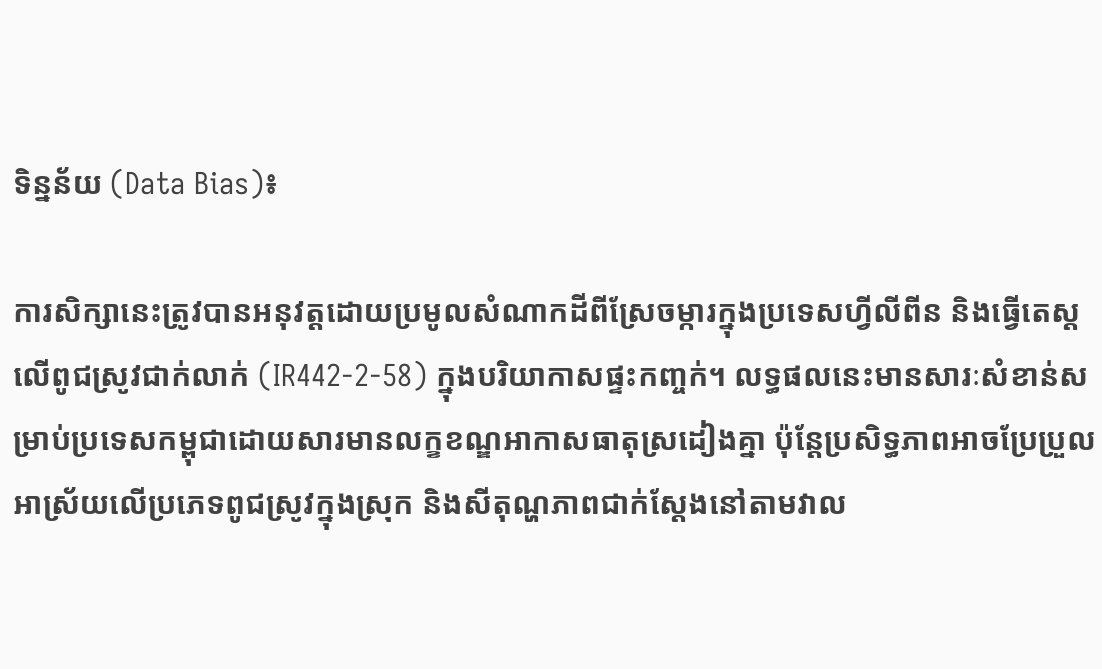ទិន្នន័យ (Data Bias)៖

ការសិក្សានេះត្រូវបានអនុវត្តដោយប្រមូលសំណាកដីពីស្រែចម្ការក្នុងប្រទេសហ្វីលីពីន និងធ្វើតេស្តលើពូជស្រូវជាក់លាក់ (IR442-2-58) ក្នុងបរិយាកាសផ្ទះកញ្ចក់។ លទ្ធផលនេះមានសារៈសំខាន់សម្រាប់ប្រទេសកម្ពុជាដោយសារមានលក្ខខណ្ឌអាកាសធាតុស្រដៀងគ្នា ប៉ុន្តែប្រសិទ្ធភាពអាចប្រែប្រួលអាស្រ័យលើប្រភេទពូជស្រូវក្នុងស្រុក និងសីតុណ្ហភាពជាក់ស្តែងនៅតាមវាល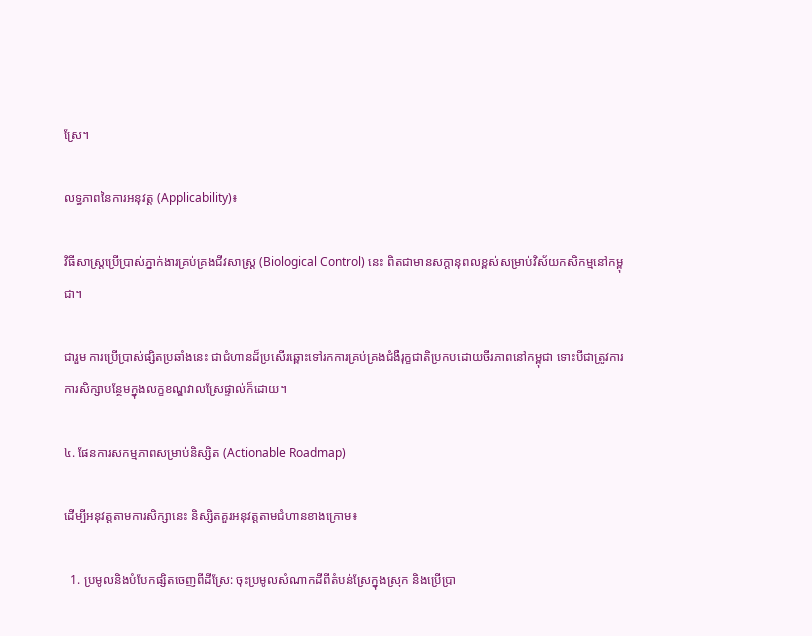ស្រែ។

លទ្ធភាពនៃការអនុវត្ត (Applicability)៖

វិធីសាស្ត្រប្រើប្រាស់ភ្នាក់ងារគ្រប់គ្រងជីវសាស្ត្រ (Biological Control) នេះ ពិតជាមានសក្តានុពលខ្ពស់សម្រាប់វិស័យកសិកម្មនៅកម្ពុជា។

ជារួម ការប្រើប្រាស់ផ្សិតប្រឆាំងនេះ ជាជំហានដ៏ប្រសើរឆ្ពោះទៅរកការគ្រប់គ្រងជំងឺរុក្ខជាតិប្រកបដោយចីរភាពនៅកម្ពុជា ទោះបីជាត្រូវការការសិក្សាបន្ថែមក្នុងលក្ខខណ្ឌវាលស្រែផ្ទាល់ក៏ដោយ។

៤. ផែនការសកម្មភាពសម្រាប់និស្សិត (Actionable Roadmap)

ដើម្បីអនុវត្តតាមការសិក្សានេះ និស្សិតគួរអនុវត្តតាមជំហានខាងក្រោម៖

  1. ប្រមូលនិងបំបែកផ្សិតចេញពីដីស្រែ: ចុះប្រមូលសំណាកដីពីតំបន់ស្រែក្នុងស្រុក និងប្រើប្រា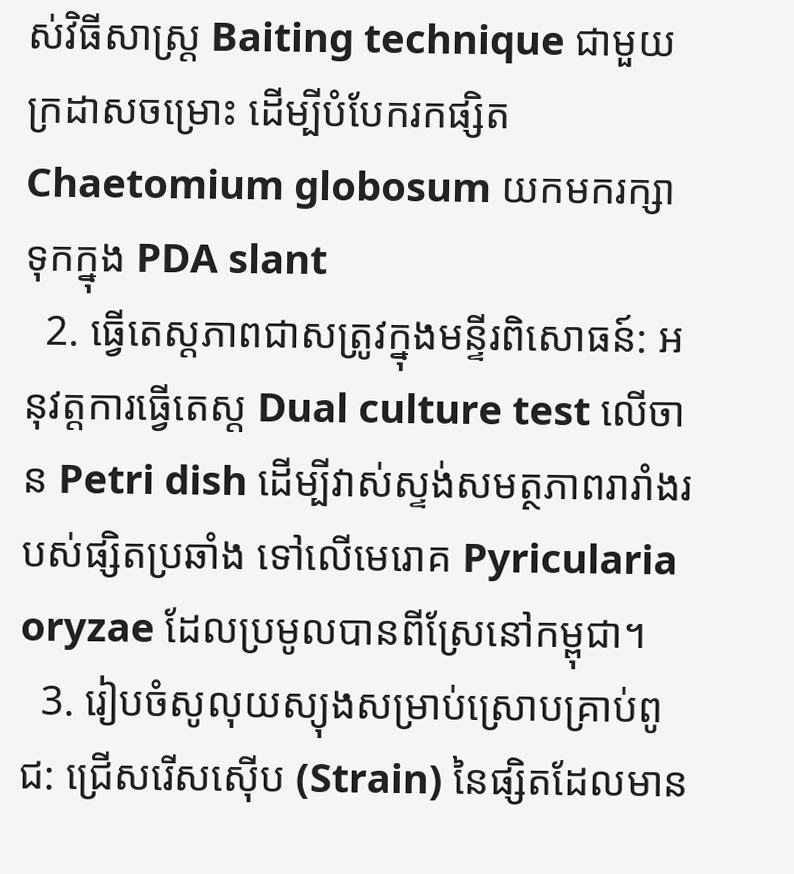ស់វិធីសាស្ត្រ Baiting technique ជាមួយក្រដាសចម្រោះ ដើម្បីបំបែករកផ្សិត Chaetomium globosum យកមករក្សាទុកក្នុង PDA slant
  2. ធ្វើតេស្តភាពជាសត្រូវក្នុងមន្ទីរពិសោធន៍: អនុវត្តការធ្វើតេស្ត Dual culture test លើចាន Petri dish ដើម្បីវាស់ស្ទង់សមត្ថភាពរារាំងរបស់ផ្សិតប្រឆាំង ទៅលើមេរោគ Pyricularia oryzae ដែលប្រមូលបានពីស្រែនៅកម្ពុជា។
  3. រៀបចំសូលុយស្យុងសម្រាប់ស្រោបគ្រាប់ពូជ: ជ្រើសរើសស៊ើប (Strain) នៃផ្សិតដែលមាន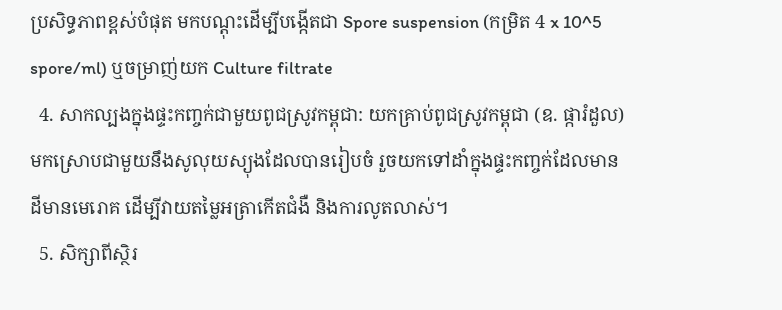ប្រសិទ្ធភាពខ្ពស់បំផុត មកបណ្តុះដើម្បីបង្កើតជា Spore suspension (កម្រិត 4 x 10^5 spore/ml) ឬចម្រាញ់យក Culture filtrate
  4. សាកល្បងក្នុងផ្ទះកញ្ចក់ជាមួយពូជស្រូវកម្ពុជា: យកគ្រាប់ពូជស្រូវកម្ពុជា (ឧ. ផ្ការំដួល) មកស្រោបជាមួយនឹងសូលុយស្យុងដែលបានរៀបចំ រួចយកទៅដាំក្នុងផ្ទះកញ្ចក់ដែលមានដីមានមេរោគ ដើម្បីវាយតម្លៃអត្រាកើតជំងឺ និងការលូតលាស់។
  5. សិក្សាពីស្ថិរ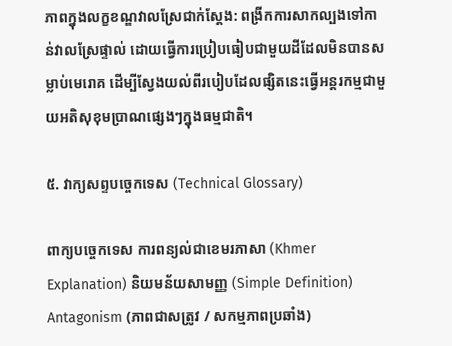ភាពក្នុងលក្ខខណ្ឌវាលស្រែជាក់ស្តែង: ពង្រីកការសាកល្បងទៅកាន់វាលស្រែផ្ទាល់ ដោយធ្វើការប្រៀបធៀបជាមួយដីដែលមិនបានសម្លាប់មេរោគ ដើម្បីស្វែងយល់ពីរបៀបដែលផ្សិតនេះធ្វើអន្តរកម្មជាមួយអតិសុខុមប្រាណផ្សេងៗក្នុងធម្មជាតិ។

៥. វាក្យសព្ទបច្ចេកទេស (Technical Glossary)

ពាក្យបច្ចេកទេស ការពន្យល់ជាខេមរភាសា (Khmer Explanation) និយមន័យសាមញ្ញ (Simple Definition)
Antagonism (ភាពជាសត្រូវ / សកម្មភាពប្រឆាំង)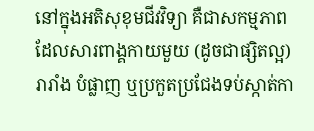នៅក្នុងអតិសុខុមជីវវិទ្យា គឺជាសកម្មភាពដែលសារពាង្គកាយមួយ (ដូចជាផ្សិតល្អ) រារាំង បំផ្លាញ ឬប្រកួតប្រជែងទប់ស្កាត់កា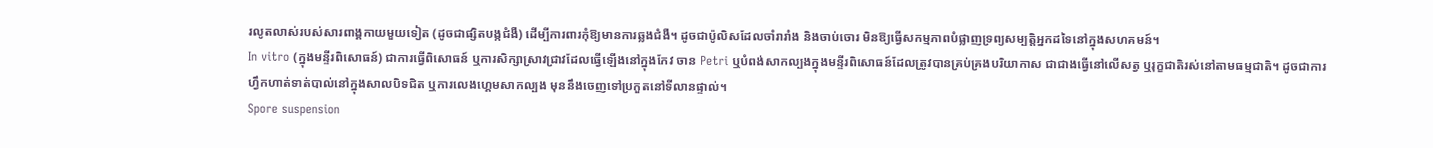រលូតលាស់របស់សារពាង្គកាយមួយទៀត (ដូចជាផ្សិតបង្កជំងឺ) ដើម្បីការពារកុំឱ្យមានការឆ្លងជំងឺ។ ដូចជាប៉ូលិសដែលចាំរារាំង និងចាប់ចោរ មិនឱ្យធ្វើសកម្មភាពបំផ្លាញទ្រព្យសម្បត្តិអ្នកដទៃនៅក្នុងសហគមន៍។
In vitro (ក្នុងមន្ទីរពិសោធន៍) ជាការធ្វើពិសោធន៍ ឬការសិក្សាស្រាវជ្រាវដែលធ្វើឡើងនៅក្នុងកែវ ចាន Petri ឬបំពង់សាកល្បងក្នុងមន្ទីរពិសោធន៍ដែលត្រូវបានគ្រប់គ្រងបរិយាកាស ជាជាងធ្វើនៅលើសត្វ ឬរុក្ខជាតិរស់នៅតាមធម្មជាតិ។ ដូចជាការហ្វឹកហាត់ទាត់បាល់នៅក្នុងសាលបិទជិត ឬការលេងហ្គេមសាកល្បង មុននឹងចេញទៅប្រកួតនៅទីលានផ្ទាល់។
Spore suspension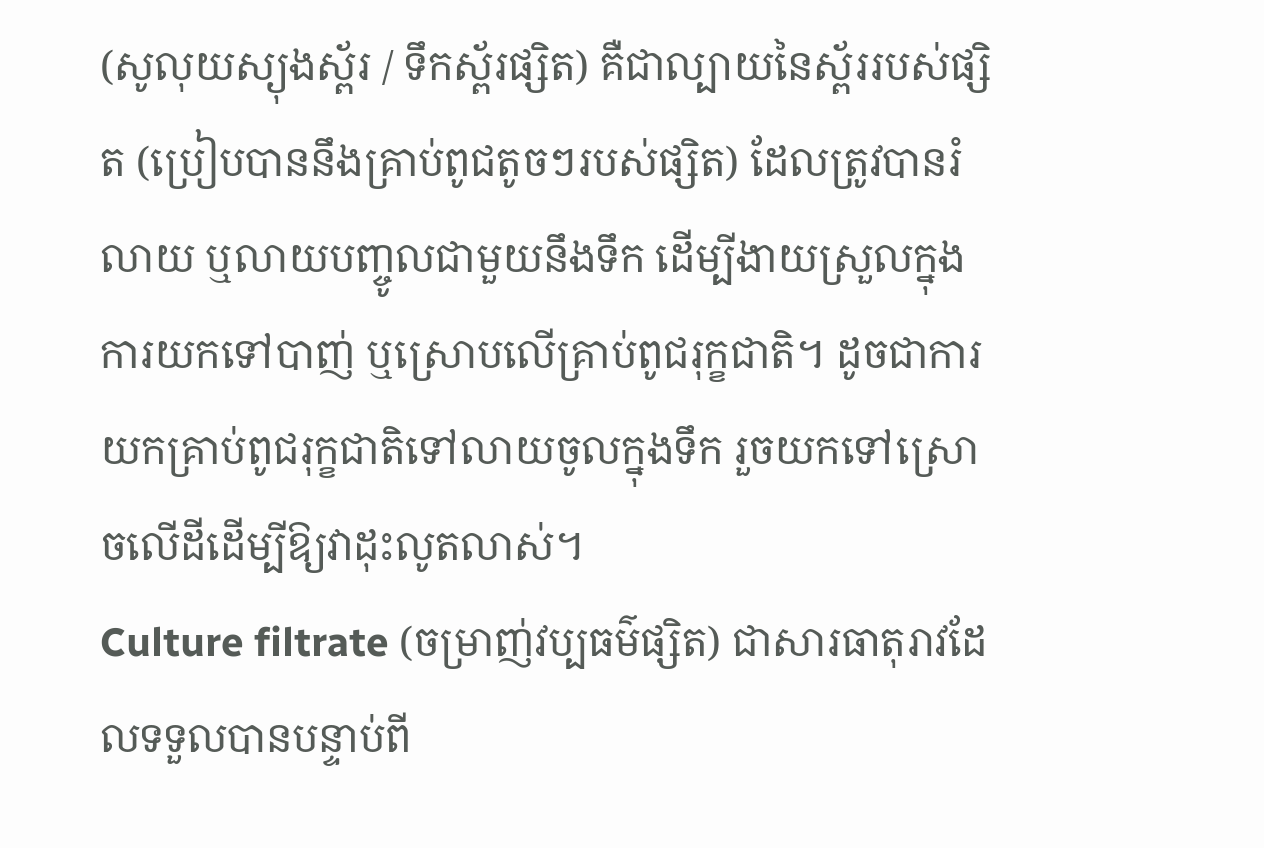(សូលុយស្យុងស្ព័រ / ទឹកស្ព័រផ្សិត) គឺជាល្បាយនៃស្ព័ររបស់ផ្សិត (ប្រៀបបាននឹងគ្រាប់ពូជតូចៗរបស់ផ្សិត) ដែលត្រូវបានរំលាយ ឬលាយបញ្ចូលជាមួយនឹងទឹក ដើម្បីងាយស្រួលក្នុងការយកទៅបាញ់ ឬស្រោបលើគ្រាប់ពូជរុក្ខជាតិ។ ដូចជាការយកគ្រាប់ពូជរុក្ខជាតិទៅលាយចូលក្នុងទឹក រួចយកទៅស្រោចលើដីដើម្បីឱ្យវាដុះលូតលាស់។
Culture filtrate (ចម្រាញ់វប្បធម៌ផ្សិត) ជាសារធាតុរាវដែលទទួលបានបន្ទាប់ពី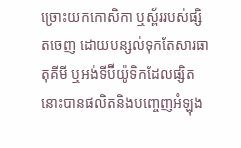ច្រោះយកកោសិកា ឬស្ព័ររបស់ផ្សិតចេញ ដោយបន្សល់ទុកតែសារធាតុគីមី ឬអង់ទីប៊ីយ៉ូទិកដែលផ្សិតនោះបានផលិតនិងបញ្ចេញអំឡុង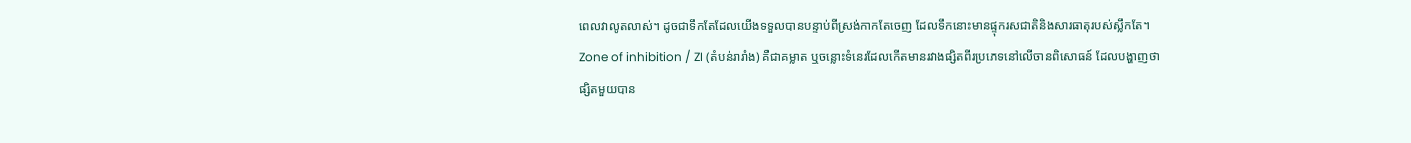ពេលវាលូតលាស់។ ដូចជាទឹកតែដែលយើងទទួលបានបន្ទាប់ពីស្រង់កាកតែចេញ ដែលទឹកនោះមានផ្ទុករសជាតិនិងសារធាតុរបស់ស្លឹកតែ។
Zone of inhibition / ZI (តំបន់រារាំង) គឺជាគម្លាត ឬចន្លោះទំនេរដែលកើតមានរវាងផ្សិតពីរប្រភេទនៅលើចានពិសោធន៍ ដែលបង្ហាញថាផ្សិតមួយបាន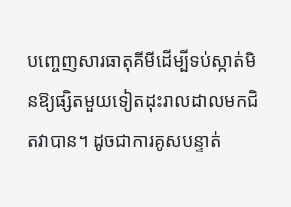បញ្ចេញសារធាតុគីមីដើម្បីទប់ស្កាត់មិនឱ្យផ្សិតមួយទៀតដុះរាលដាលមកជិតវាបាន។ ដូចជាការគូសបន្ទាត់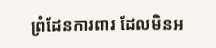ព្រំដែនការពារ ដែលមិនអ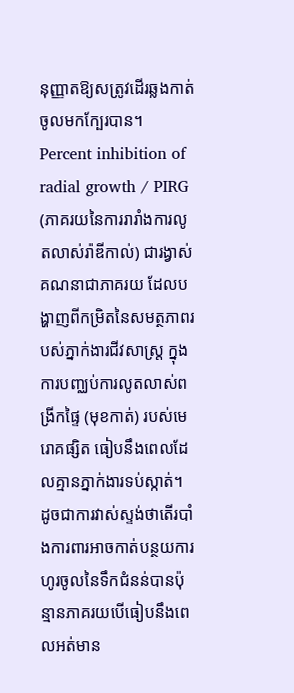នុញ្ញាតឱ្យសត្រូវដើរឆ្លងកាត់ចូលមកក្បែរបាន។
Percent inhibition of radial growth / PIRG (ភាគរយនៃការរារាំងការលូតលាស់រ៉ាឌីកាល់) ជារង្វាស់គណនាជាភាគរយ ដែលបង្ហាញពីកម្រិតនៃសមត្ថភាពរបស់ភ្នាក់ងារជីវសាស្ត្រ ក្នុងការបញ្ឈប់ការលូតលាស់ពង្រីកផ្ទៃ (មុខកាត់) របស់មេរោគផ្សិត ធៀបនឹងពេលដែលគ្មានភ្នាក់ងារទប់ស្កាត់។ ដូចជាការវាស់ស្ទង់ថាតើរបាំងការពារអាចកាត់បន្ថយការហូរចូលនៃទឹកជំនន់បានប៉ុន្មានភាគរយបើធៀបនឹងពេលអត់មាន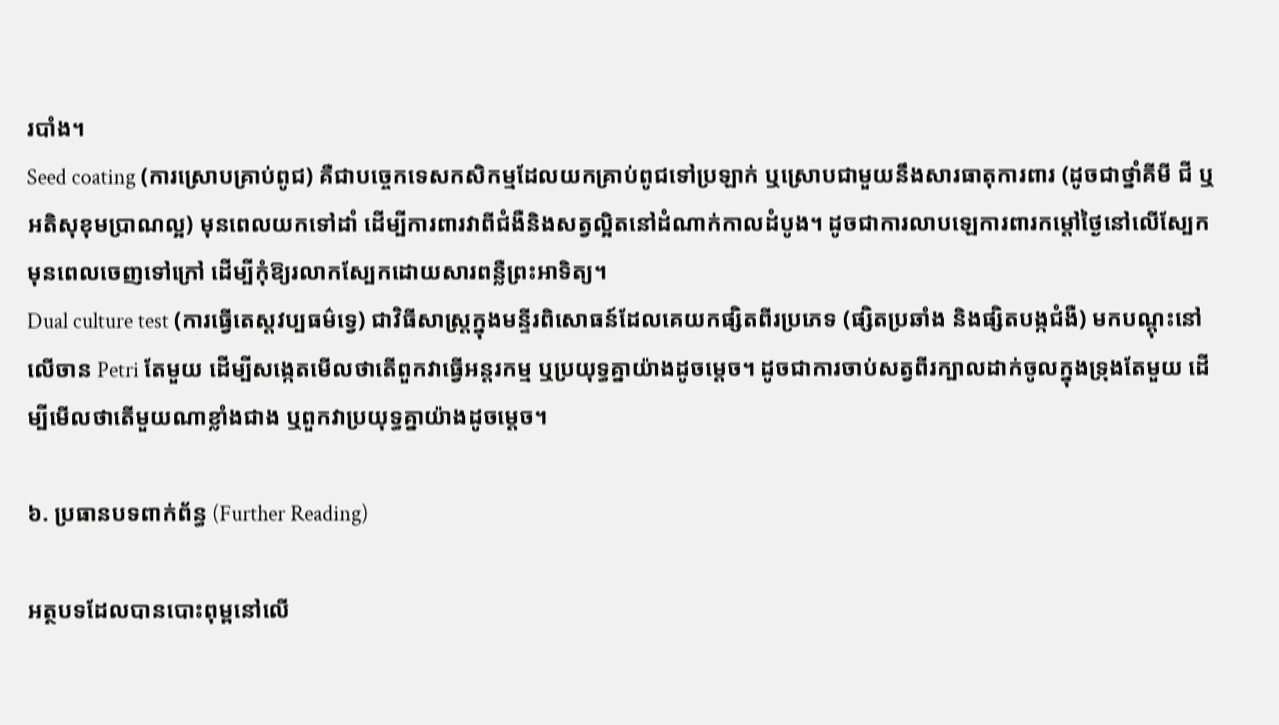របាំង។
Seed coating (ការស្រោបគ្រាប់ពូជ) គឺជាបច្ចេកទេសកសិកម្មដែលយកគ្រាប់ពូជទៅប្រឡាក់ ឬស្រោបជាមួយនឹងសារធាតុការពារ (ដូចជាថ្នាំគីមី ជី ឬអតិសុខុមប្រាណល្អ) មុនពេលយកទៅដាំ ដើម្បីការពារវាពីជំងឺនិងសត្វល្អិតនៅដំណាក់កាលដំបូង។ ដូចជាការលាបឡេការពារកម្តៅថ្ងៃនៅលើស្បែកមុនពេលចេញទៅក្រៅ ដើម្បីកុំឱ្យរលាកស្បែកដោយសារពន្លឺព្រះអាទិត្យ។
Dual culture test (ការធ្វើតេស្តវប្បធម៌ទ្វេ) ជាវិធីសាស្ត្រក្នុងមន្ទីរពិសោធន៍ដែលគេយកផ្សិតពីរប្រភេទ (ផ្សិតប្រឆាំង និងផ្សិតបង្កជំងឺ) មកបណ្តុះនៅលើចាន Petri តែមួយ ដើម្បីសង្កេតមើលថាតើពួកវាធ្វើអន្តរកម្ម ឬប្រយុទ្ធគ្នាយ៉ាងដូចម្តេច។ ដូចជាការចាប់សត្វពីរក្បាលដាក់ចូលក្នុងទ្រុងតែមួយ ដើម្បីមើលថាតើមួយណាខ្លាំងជាង ឬពួកវាប្រយុទ្ធគ្នាយ៉ាងដូចម្តេច។

៦. ប្រធានបទពាក់ព័ន្ធ (Further Reading)

អត្ថបទដែលបានបោះពុម្ពនៅលើ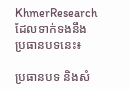KhmerResearch ដែលទាក់ទងនឹងប្រធានបទនេះ៖

ប្រធានបទ និងសំ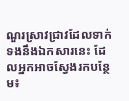ណួរស្រាវជ្រាវដែលទាក់ទងនឹងឯកសារនេះ ដែលអ្នកអាចស្វែងរកបន្ថែម៖